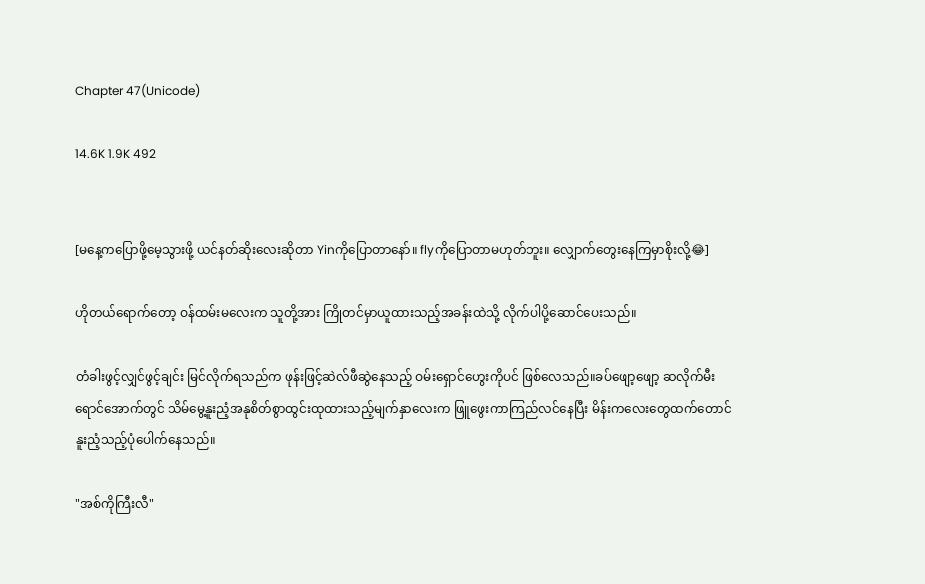Chapter 47(Unicode)

14.6K 1.9K 492


[မနေ့ကပြောဖို့မေ့သွားဖို့ ယင်နတ်ဆိုးလေးဆိုတာ Yinကိုပြောတာနော်။ flyကိုပြောတာမဟုတ်ဘူး။ လျှောက်တွေးနေကြမှာစိုးလို့😂]

ဟိုတယ်ရောက်တော့ ဝန်ထမ်းမလေးက သူတို့အား ကြိုတင်မှာယူထားသည့်အခန်းထဲသို့ လိုက်ပါပို့ဆောင်ပေးသည်။

တံခါးဖွင့်လျှင်ဖွင့်ချင်း မြင်လိုက်ရသည်က ဖုန်းဖြင့်ဆဲလ်ဖီဆွဲနေသည့် ဝမ်းရှောင်ဟွေးကိုပင် ဖြစ်လေသည်။ခပ်ဖျော့ဖျော့ ဆလိုက်မီးရောင်အောက်တွင် သိမ်မွေ့နူးညံ့အနုစိတ်စွာထွင်းထုထားသည့်မျက်နှာလေးက ဖြူဖွေးကာကြည်လင်နေပြီး မိန်းကလေးတွေထက်တောင် နူးညံ့သည့်ပုံပေါက်နေသည်။

"အစ်ကိုကြီးလီ"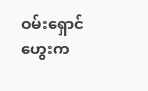ဝမ်းရှောင်ဟွေးက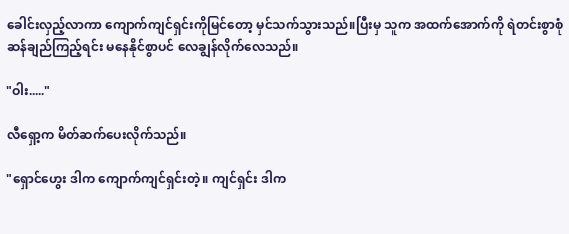ခေါင်းလှည့်လာကာ ကျောက်ကျင်ရှင်းကိုမြင်တော့ မှင်သက်သွားသည်။ပြီးမှ သူက အထက်အောက်ကို ရဲတင်းစွာစုံဆန်ချည်ကြည့်ရင်း မနေနိုင်စွာပင် လေချွန်လိုက်လေသည်။

"ဝါး....."

လီရှော့က မိတ်ဆက်ပေးလိုက်သည်။

"ရှောင်ဟွေး ဒါက ကျောက်ကျင်ရှင်းတဲ့။ ကျင်ရှင်း ဒါက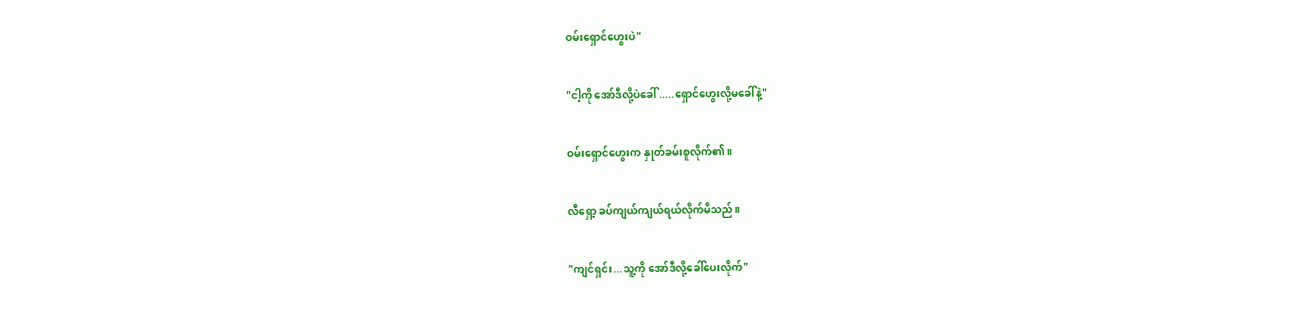ဝမ်းရှောင်ဟွေးပဲ"

"ငါ့ကို အော်ဒီလို့ပဲခေါ် .....ရှောင်ဟွေးလို့မခေါ်နဲ့"

ဝမ်းရှောင်ဟွေးက နှုတ်ခမ်းစူလိုက်၏။

လီရှော့ ခပ်ကျယ်ကျယ်ရယ်လိုက်မိသည်။

"ကျင်ရှင်း...သူ့ကို အော်ဒီလို့ခေါ်ပေးလိုက်"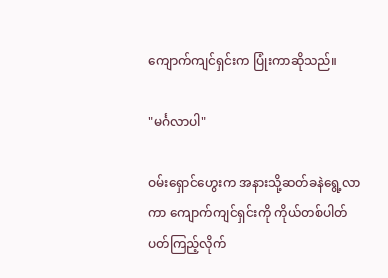ကျောက်ကျင်ရှင်းက ပြုံးကာဆိုသည်။

"မင်္ဂလာပါ"

ဝမ်းရှောင်ဟွေးက အနားသို့ဆတ်ခနဲရွေ့လာကာ ကျောက်ကျင်ရှင်းကို ကိုယ်တစ်ပါတ် ပတ်ကြည့်လိုက်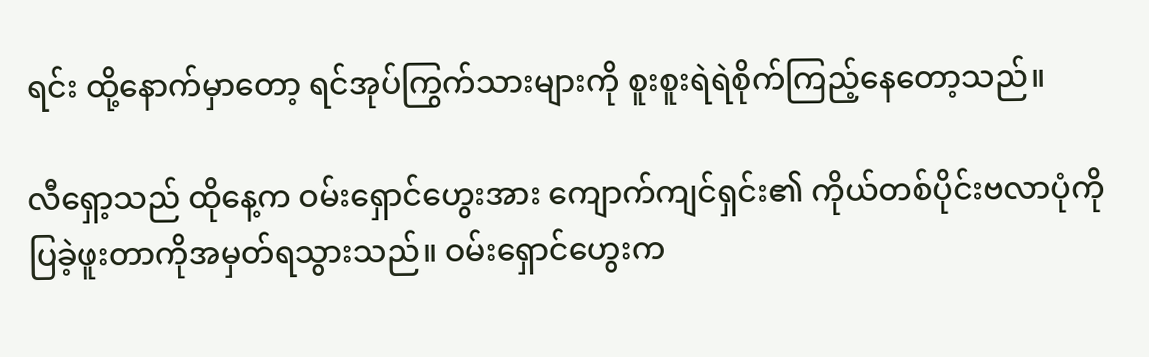ရင်း ထို့နောက်မှာတော့ ရင်အုပ်ကြွက်သားများကို စူးစူးရဲရဲစိုက်ကြည့်နေတော့သည်။

လီရှော့သည် ထိုနေ့က ဝမ်းရှောင်ဟွေးအား ကျောက်ကျင်ရှင်း၏ ကိုယ်တစ်ပိုင်းဗလာပုံကိုပြခဲ့ဖူးတာကိုအမှတ်ရသွားသည်။ ဝမ်းရှောင်ဟွေးက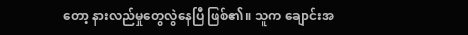တော့ နားလည်မှုတွေလွဲနေပြီ ဖြစ်၏။ သူက ချောင်းအ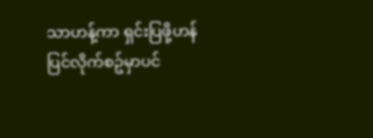သာဟန့်ကာ ရှင်းပြဖို့ဟန်ပြင်လိုက်စဥ်မှာပင်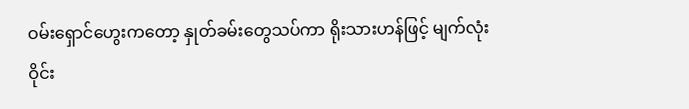ဝမ်းရှောင်ဟွေးကတော့ နှုတ်ခမ်းတွေသပ်ကာ ရိုးသားဟန်ဖြင့် မျက်လုံးဝိုင်း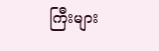ကြီးများ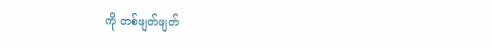ကို တစ်ဖျတ်ဖျတ်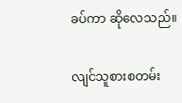ခပ်ကာ ဆိုလေသည်။

လျင်သူစားစတမ်း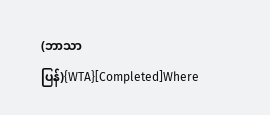(ဘာသာပြန်){WTA}[Completed]Where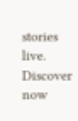stories live. Discover now